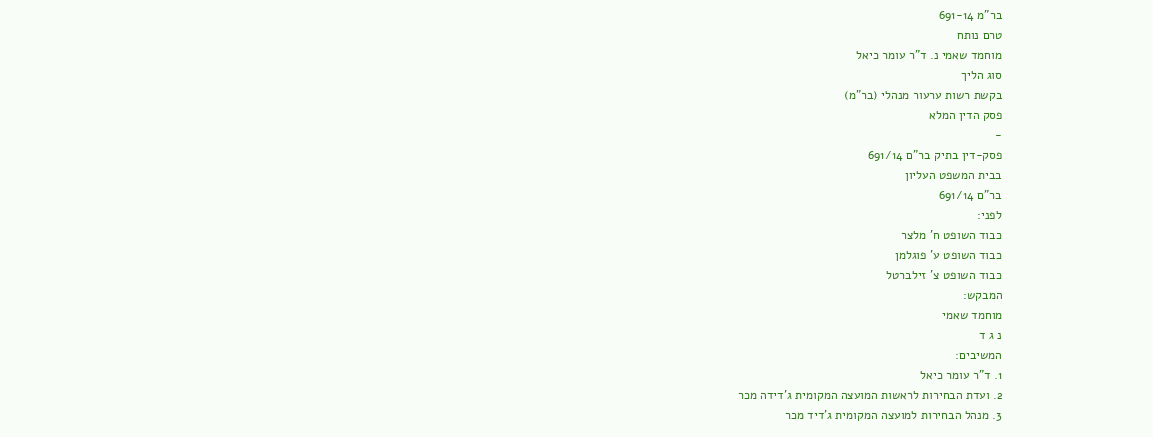בר"מ 691-14
טרם נותח
מוחמד שאמי נ. ד"ר עומר כיאל
סוג הליך
בקשת רשות ערעור מנהלי (בר"מ)
פסק הדין המלא
-
פסק-דין בתיק בר"ם 691/14
בבית המשפט העליון
בר"ם 691/14
לפני:
כבוד השופט ח' מלצר
כבוד השופט ע' פוגלמן
כבוד השופט צ' זילברטל
המבקש:
מוחמד שאמי
נ ג ד
המשיבים:
1. ד"ר עומר כיאל
2. ועדת הבחירות לראשות המועצה המקומית ג'דידה מכר
3. מנהל הבחירות למועצה המקומית ג'דיד מכר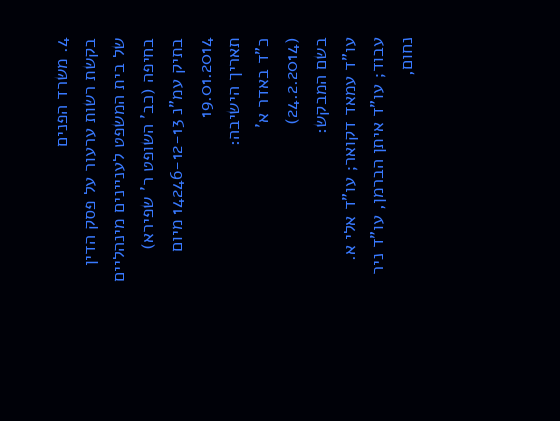4. משרד הפנים
בקשת רשות ערעור על פסק הדין של בית המשפט לעניינים מינהליים בחיפה (כב' השופט ר' שפירא) בתיק עמ"נ 14246-12-13 מיום 19.01.2014
תאריך הישיבה:
כ"ד באדר א'
(24.2.2014)
בשם המבקש:
עו"ד עמאד דקואר; עו"ד אלי א. עבוד; עו"ד איתן הברמן, עו"ד ניר נחום,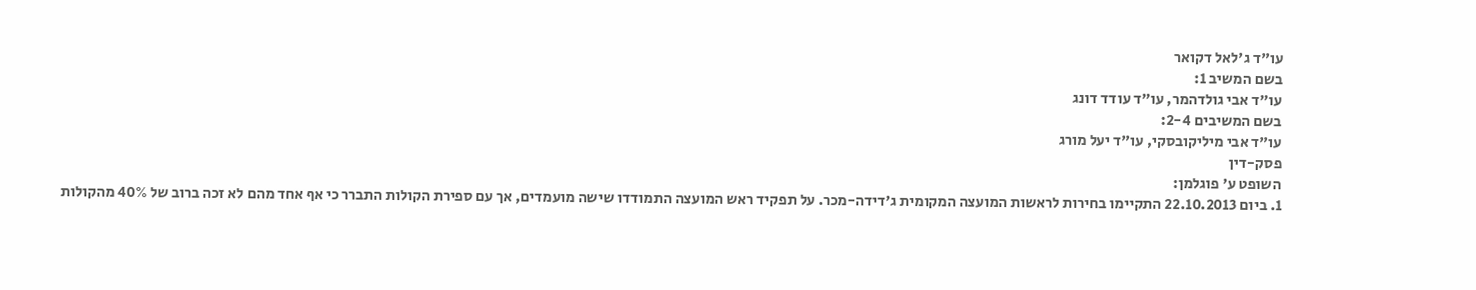עו"ד ג'לאל דקואר
בשם המשיב 1:
עו"ד אבי גולדהמר, עו"ד עודד דונג
בשם המשיבים 2-4:
עו"ד אבי מיליקובסקי, עו"ד יעל מורג
פסק-דין
השופט ע' פוגלמן:
1. ביום 22.10.2013 התקיימו בחירות לראשות המועצה המקומית ג'דידה-מכר. על תפקיד ראש המועצה התמודדו שישה מועמדים, אך עם ספירת הקולות התברר כי אף אחד מהם לא זכה ברוב של 40% מהקולות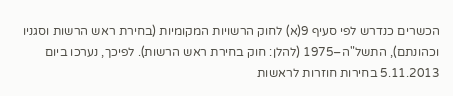הכשרים כנדרש לפי סעיף 9(א) לחוק הרשויות המקומיות (בחירת ראש הרשות וסגניו וכהונתם), התשל"ה–1975 (להלן: חוק בחירת ראש הרשות). לפיכך, נערכו ביום 5.11.2013 בחירות חוזרות לראשות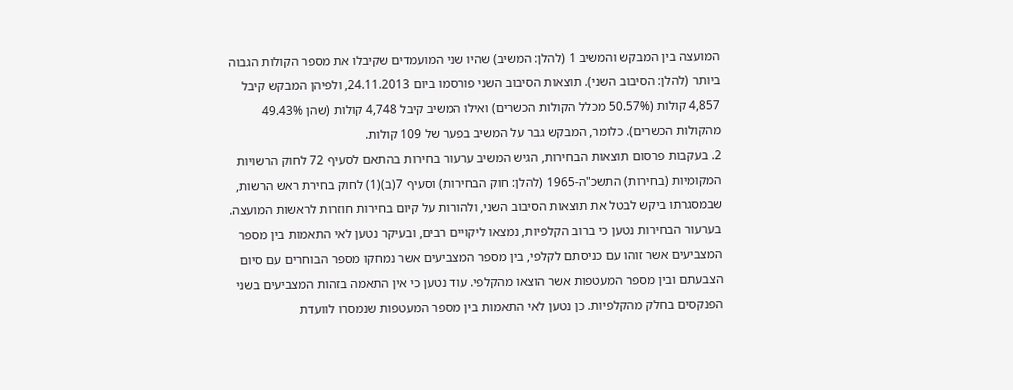המועצה בין המבקש והמשיב 1 (להלן: המשיב) שהיו שני המועמדים שקיבלו את מספר הקולות הגבוה ביותר (להלן: הסיבוב השני). תוצאות הסיבוב השני פורסמו ביום 24.11.2013, ולפיהן המבקש קיבל 4,857 קולות (50.57% מכלל הקולות הכשרים) ואילו המשיב קיבל 4,748 קולות (שהן 49.43% מהקולות הכשרים). כלומר, המבקש גבר על המשיב בפער של 109 קולות.
2. בעקבות פרסום תוצאות הבחירות, הגיש המשיב ערעור בחירות בהתאם לסעיף 72 לחוק הרשויות המקומיות (בחירות) התשכ"ה-1965 (להלן: חוק הבחירות) וסעיף 7(ב)(1) לחוק בחירת ראש הרשות, שבמסגרתו ביקש לבטל את תוצאות הסיבוב השני, ולהורות על קיום בחירות חוזרות לראשות המועצה. בערעור הבחירות נטען כי ברוב הקלפיות, נמצאו ליקויים רבים, ובעיקר נטען לאי התאמות בין מספר המצביעים אשר זוהו עם כניסתם לקלפי, בין מספר המצביעים אשר נמחקו מספר הבוחרים עם סיום הצבעתם ובין מספר המעטפות אשר הוצאו מהקלפי. עוד נטען כי אין התאמה בזהות המצביעים בשני הפנקסים בחלק מהקלפיות. כן נטען לאי התאמות בין מספר המעטפות שנמסרו לוועדת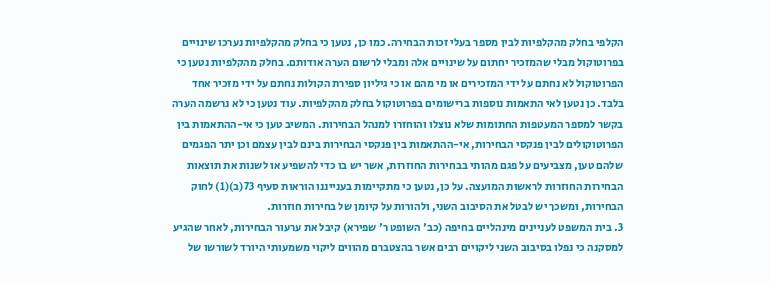הקלפי בחלק מהקלפיות לבין מספר בעלי זכות הבחירה. כמו כן, נטען כי בחלק מהקלפיות נערכו שינויים בפרוטוקול מבלי שהמזכיר יחתום על שינויים אלה ומבלי לרשום הערה אודותם. בחלק מהקלפיות נטען כי הפרוטוקול לא נחתם על ידי המזכירים או מי מהם או כי גיליון ספירת הקולות נחתם על ידי מזכיר אחד בלבד. כן נטען לאי התאמות נוספות ברישומים בפרוטוקול בחלק מהקלפיות. עוד נטען כי לא נרשמה הערה בקשר למספר המעטפות החתומות שלא נוצלו והוחזרו למנהל הבחירות. המשיב טען כי אי-ההתאמות בין הפרוטוקולים לבין פנקסי הבחירות, אי-ההתאמות בין פנקסי הבחירות בינם לבין עצמם וכן יתר הפגמים שלהם טען, מצביעים על פגם מהותי בבחירות החוזרות, אשר יש בו כדי להשפיע או לשנות את תוצאות הבחירות החוזרות לראשות המועצה. על כן, נטען כי מתקיימות בענייננו הוראות סעיף 73(ב)(1) לחוק הבחירות, ומשכך יש לבטל את הסיבוב השני, ולהורות על קיומן של בחירות חוזרות.
3. בית המשפט לעניינים מינהליים בחיפה (כב' השופט ר' שפירא) קיבל את ערעור הבחירות, לאחר שהגיע למסקנה כי נפלו בסיבוב השני ליקויים רבים אשר בהצטברם מהווים ליקוי משמעותי היורד לשורשו של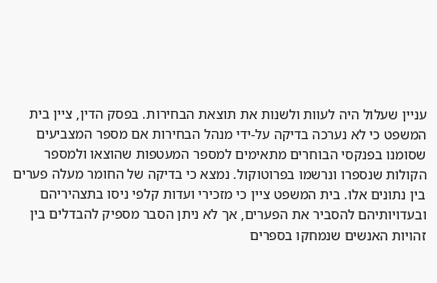עניין שעלול היה לעוות ולשנות את תוצאת הבחירות. בפסק הדין, ציין בית המשפט כי לא נערכה בדיקה על-ידי מנהל הבחירות אם מספר המצביעים שסומנו בפנקסי הבוחרים מתאימים למספר המעטפות שהוצאו ולמספר הקולות שנספרו ונרשמו בפרוטוקול. נמצא כי בדיקה של החומר מעלה פערים בין נתונים אלו. בית המשפט ציין כי מזכירי ועדות קלפי ניסו בתצהיריהם ובעדויותיהם להסביר את הפערים, אך לא ניתן הסבר מספיק להבדלים בין זהויות האנשים שנמחקו בספרים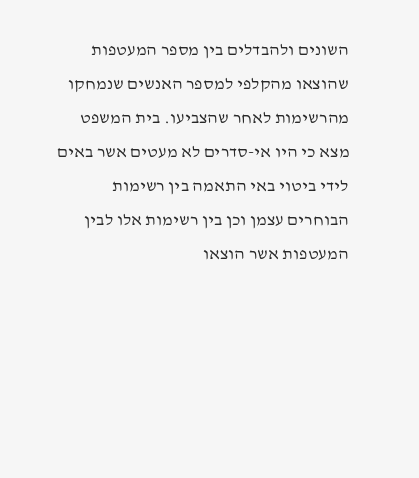השונים ולהבדלים בין מספר המעטפות שהוצאו מהקלפי למספר האנשים שנמחקו מהרשימות לאחר שהצביעו. בית המשפט מצא כי היו אי-סדרים לא מעטים אשר באים לידי ביטוי באי התאמה בין רשימות הבוחרים עצמן וכן בין רשימות אלו לבין המעטפות אשר הוצאו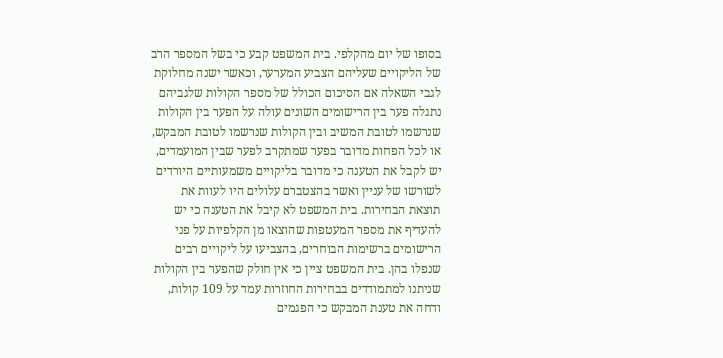בסופו של יום מהקלפי. בית המשפט קבע כי בשל המספר הרב של הליקויים שעליהם הצביע המערער, וכאשר ישנה מחלוקת לגבי השאלה אם הסיכום הכולל של מספר הקולות שלגביהם נתגלה פער בין הרישומים השונים עולה על הפער בין הקולות שנרשמו לטובת המשיב ובין הקולות שנרשמו לטובת המבקש, או לכל הפחות מדובר בפער שמתקרב לפער שבין המועמדים, יש לקבל את הטענה כי מדובר בליקויים משמעותיים היורדים לשורשו של עניין ואשר בהצטברם עלולים היו לעוות את תוצאת הבחירות. בית המשפט לא קיבל את הטענה כי יש להעדיף את מספר המעטפות שהוצאו מן הקלפיות על פני הרישומים ברשימות הבוחרים, בהצביעו על ליקויים רבים שנפלו בהן. בית המשפט ציין כי אין חולק שהפער בין הקולות שניתנו למתמודדים בבחירות החוזרות עמד על 109 קולות, ודחה את טענת המבקש כי הפגמים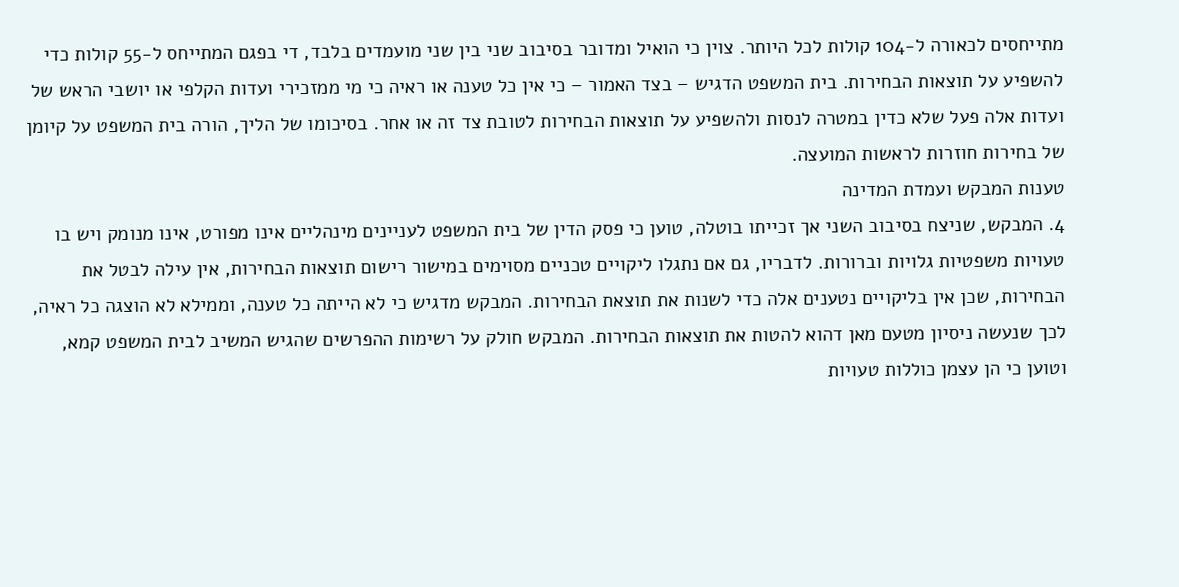מתייחסים לכאורה ל-104 קולות לכל היותר. צוין כי הואיל ומדובר בסיבוב שני בין שני מועמדים בלבד, די בפגם המתייחס ל-55 קולות כדי להשפיע על תוצאות הבחירות. בית המשפט הדגיש – בצד האמור – כי אין כל טענה או ראיה כי מי ממזכירי ועדות הקלפי או יושבי הראש של ועדות אלה פעל שלא כדין במטרה לנסות ולהשפיע על תוצאות הבחירות לטובת צד זה או אחר. בסיכומו של הליך, הורה בית המשפט על קיומן של בחירות חוזרות לראשות המועצה.
טענות המבקש ועמדת המדינה
4. המבקש, שניצח בסיבוב השני אך זכייתו בוטלה, טוען כי פסק הדין של בית המשפט לעניינים מינהליים אינו מפורט, אינו מנומק ויש בו טעויות משפטיות גלויות וברורות. לדבריו, גם אם נתגלו ליקויים טכניים מסוימים במישור רישום תוצאות הבחירות, אין עילה לבטל את הבחירות, שכן אין בליקויים נטענים אלה כדי לשנות את תוצאת הבחירות. המבקש מדגיש כי לא הייתה כל טענה, וממילא לא הוצגה כל ראיה, לכך שנעשה ניסיון מטעם מאן דהוא להטות את תוצאות הבחירות. המבקש חולק על רשימות ההפרשים שהגיש המשיב לבית המשפט קמא, וטוען כי הן עצמן כוללות טעויות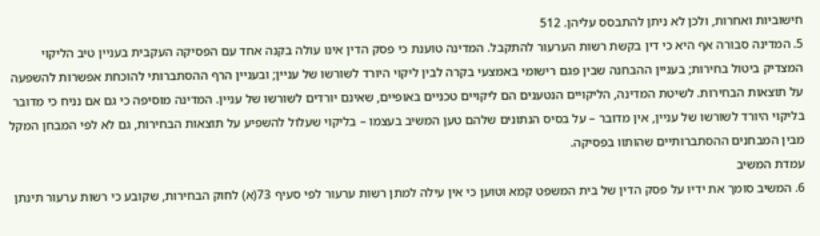חישוביות ואחרות, ולכן לא ניתן להתבסס עליהן. 512
5. המדינה סבורה אף היא כי דין בקשת רשות הערעור להתקבל. המדינה טוענת כי פסק הדין אינו עולה בקנה אחד עם הפסיקה העקבית בעניין טיב הליקוי המצדיק ביטול בחירות; בעניין ההבחנה שבין פגם רישומי באמצעי בקרה לבין ליקוי היורד לשורשו של עניין; ובעניין הרף ההסתברותי להוכחת אפשרות להשפעה על תוצאות הבחירות. לשיטת המדינה, הליקויים הנטענים הם ליקויים טכניים באופיים, שאינם יורדים לשורשו של עניין. המדינה מוסיפה כי גם אם נניח כי מדובר בליקוי היורד לשורשו של עניין, אין מדובר – על בסיס הנתונים שלהם טען המשיב בעצמו – בליקוי שעלול להשפיע על תוצאות הבחירות, גם לא לפי המבחן המקל מבין המבחנים ההסתברותיים שהותוו בפסיקה.
עמדת המשיב
6. המשיב סומך את ידיו על פסק הדין של בית המשפט קמא וטוען כי אין עילה למתן רשות ערעור לפי סעיף 73(א) לחוק הבחירות, שקובע כי רשות ערעור תינתן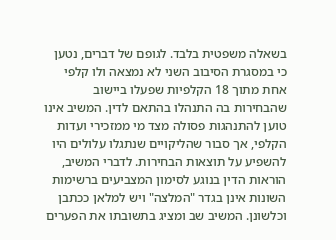בשאלה משפטית בלבד. לגופם של דברים, נטען כי במסגרת הסיבוב השני לא נמצאה ולו קלפי אחת מתוך 18 הקלפיות שפעלו ביישוב שהבחירות בה התנהלו בהתאם לדין. המשיב אינו טוען להתנהגות פסולה מצד מי ממזכירי ועדות הקלפי, אך סבור שהליקויים שנתגלו עלולים היו להשפיע על תוצאות הבחירות. לדברי המשיב, הוראות הדין בנוגע לסימון המצביעים ברשימות השונות אינן בגדר "המלצה" ויש למלאן ככתבן וכלשונן. המשיב שב ומציג בתשובתו את הפערים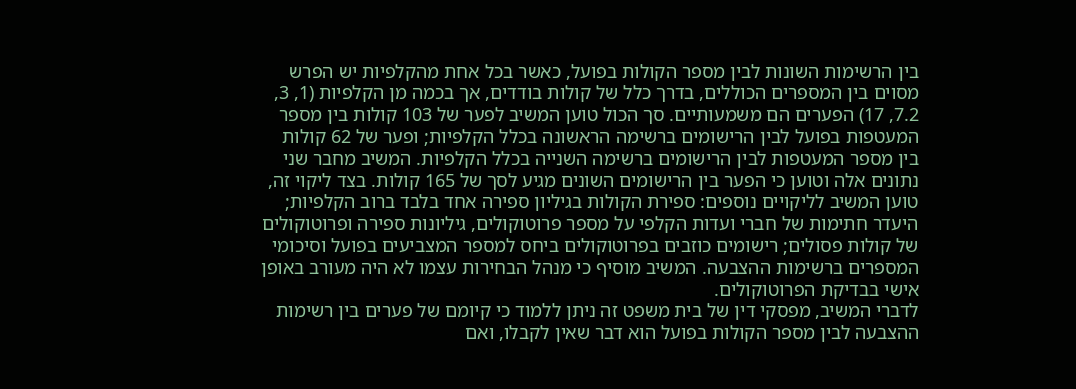בין הרשימות השונות לבין מספר הקולות בפועל, כאשר בכל אחת מהקלפיות יש הפרש מסוים בין המספרים הכוללים, בדרך כלל של קולות בודדים, אך בכמה מן הקלפיות (1, 3, 7.2, 17) הפערים הם משמעותיים. סך הכול טוען המשיב לפער של 103 קולות בין מספר המעטפות בפועל לבין הרישומים ברשימה הראשונה בכלל הקלפיות; ופער של 62 קולות בין מספר המעטפות לבין הרישומים ברשימה השנייה בכלל הקלפיות. המשיב מחבר שני נתונים אלה וטוען כי הפער בין הרישומים השונים מגיע לסך של 165 קולות. בצד ליקוי זה, טוען המשיב לליקויים נוספים: ספירת הקולות בגיליון ספירה אחד בלבד ברוב הקלפיות; היעדר חתימות של חברי ועדות הקלפי על מספר פרוטוקולים, גיליונות ספירה ופרוטוקולים של קולות פסולים; רישומים כוזבים בפרוטוקולים ביחס למספר המצביעים בפועל וסיכומי המספרים ברשימות ההצבעה. המשיב מוסיף כי מנהל הבחירות עצמו לא היה מעורב באופן אישי בבדיקת הפרוטוקולים.
לדברי המשיב, מפסקי דין של בית משפט זה ניתן ללמוד כי קיומם של פערים בין רשימות ההצבעה לבין מספר הקולות בפועל הוא דבר שאין לקבלו, ואם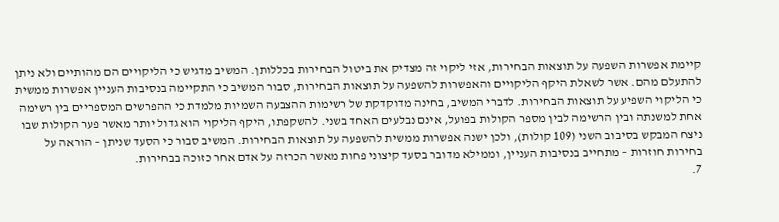קיימת אפשרות השפעה על תוצאות הבחירות, אזי ליקוי זה מצדיק את ביטול הבחירות בכללותן. המשיב מדגיש כי הליקויים הם מהותיים ולא ניתן להתעלם מהם. אשר לשאלת היקף הליקויים והאפשרות להשפעה על תוצאות הבחירות, סבור המשיב כי התקיימה בנסיבות העניין אפשרות ממשית כי הליקוי השפיע על תוצאות הבחירות. לדברי המשיב, בחינה מדוקדקת של רשימות ההצבעה השמיות מלמדת כי ההפרשים המספריים בין רשימה אחת למשנתה ובין הרשימה לבין מספר הקולות בפועל, אינם נבלעים האחד בשני. להשקפתו, היקף הליקוי הוא גדול יותר מאשר פער הקולות שבו ניצח המבקש בסיבוב השני (109 קולות), ולכן ישנה אפשרות ממשית להשפעה על תוצאות הבחירות. המשיב סבור כי הסעד שניתן – הוראה על בחירות חוזרות – מתחייב בנסיבות העניין, וממילא מדובר בסעד קיצוני פחות מאשר הכרזה על אדם אחר כזוכה בבחירות.
7.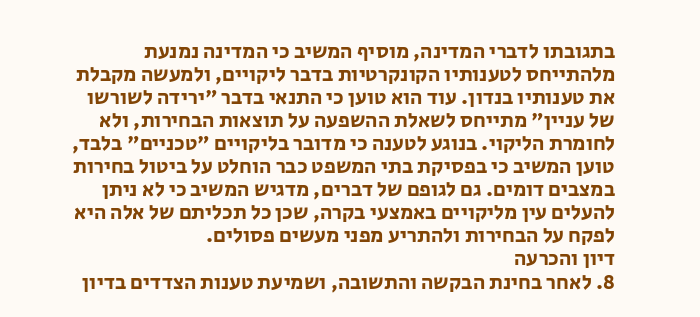בתגובתו לדברי המדינה, מוסיף המשיב כי המדינה נמנעת מלהתייחס לטענותיו הקונקרטיות בדבר ליקויים, ולמעשה מקבלת את טענותיו בנדון. עוד הוא טוען כי התנאי בדבר "ירידה לשורשו של עניין" מתייחס לשאלת ההשפעה על תוצאות הבחירות, ולא לחומרת הליקוי. בנוגע לטענה כי מדובר בליקויים "טכניים" בלבד, טוען המשיב כי בפסיקת בתי המשפט כבר הוחלט על ביטול בחירות במצבים דומים. גם לגופם של דברים, מדגיש המשיב כי לא ניתן להעלים עין מליקויים באמצעי בקרה, שכן כל תכליתם של אלה היא לפקח על הבחירות ולהתריע מפני מעשים פסולים.
דיון והכרעה
8. לאחר בחינת הבקשה והתשובה, ושמיעת טענות הצדדים בדיון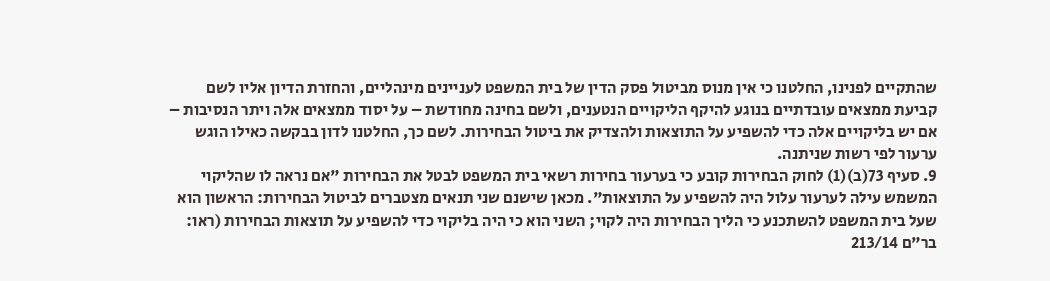שהתקיים לפנינו, החלטנו כי אין מנוס מביטול פסק הדין של בית המשפט לעניינים מינהליים, והחזרת הדיון אליו לשם קביעת ממצאים עובדתיים בנוגע להיקף הליקויים הנטענים, ולשם בחינה מחודשת – על יסוד ממצאים אלה ויתר הנסיבות – אם יש בליקויים אלה כדי להשפיע על התוצאות ולהצדיק את ביטול הבחירות. לשם כך, החלטנו לדון בבקשה כאילו הוגש ערעור לפי רשות שניתנה.
9. סעיף 73(ב)(1) לחוק הבחירות קובע כי בערעור בחירות רשאי בית המשפט לבטל את הבחירות "אם נראה לו שהליקוי המשמש עילה לערעור עלול היה להשפיע על התוצאות". מכאן שישנם שני תנאים מצטברים לביטול הבחירות: הראשון הוא שעל בית המשפט להשתכנע כי הליך הבחירות היה לקוי; השני הוא כי היה בליקוי כדי להשפיע על תוצאות הבחירות (ראו: בר"ם 213/14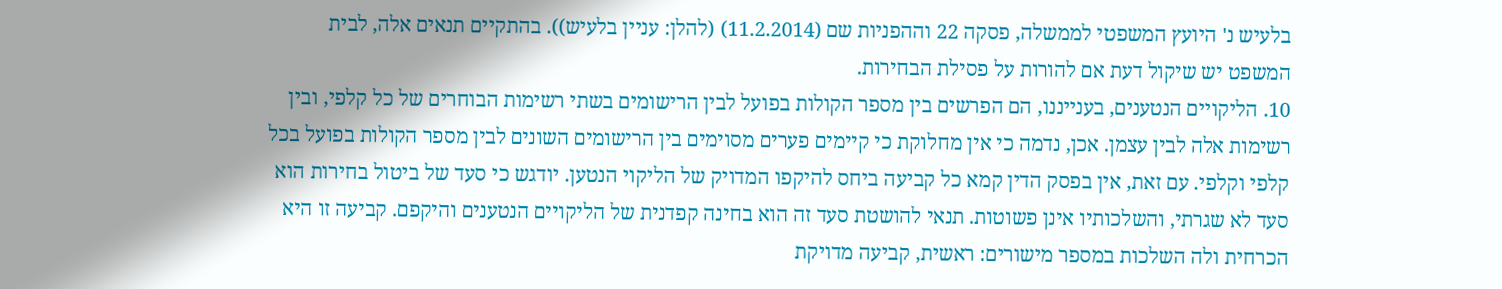בלעיש נ' היועץ המשפטי לממשלה, פסקה 22 וההפניות שם (11.2.2014) (להלן: עניין בלעיש)). בהתקיים תנאים אלה, לבית המשפט יש שיקול דעת אם להורות על פסילת הבחירות.
10. הליקויים הנטענים, בענייננו, הם הפרשים בין מספר הקולות בפועל לבין הרישומים בשתי רשימות הבוחרים של כל קלפי, ובין רשימות אלה לבין עצמן. אכן, נדמה כי אין מחלוקת כי קיימים פערים מסוימים בין הרישומים השונים לבין מספר הקולות בפועל בכל קלפי וקלפי. עם זאת, אין בפסק הדין קמא כל קביעה ביחס להיקפו המדויק של הליקוי הנטען. יודגש כי סעד של ביטול בחירות הוא סעד לא שגרתי, והשלכותיו אינן פשוטות. תנאי להושטת סעד זה הוא בחינה קפדנית של הליקויים הנטענים והיקפם. קביעה זו היא הכרחית ולה השלכות במספר מישורים: ראשית, קביעה מדויקת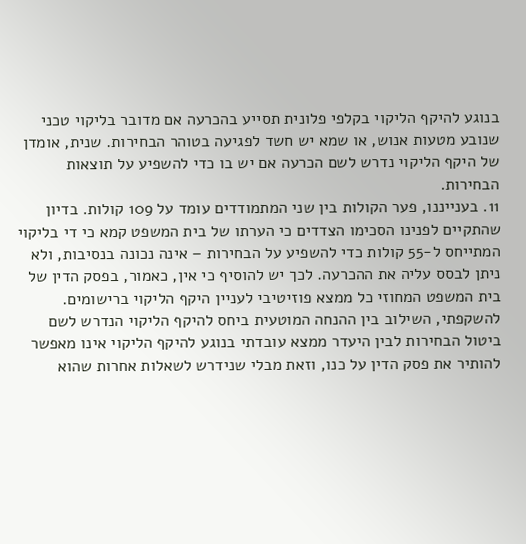בנוגע להיקף הליקוי בקלפי פלונית תסייע בהכרעה אם מדובר בליקוי טכני שנובע מטעות אנוש, או שמא יש חשד לפגיעה בטוהר הבחירות. שנית, אומדן של היקף הליקוי נדרש לשם הכרעה אם יש בו כדי להשפיע על תוצאות הבחירות.
11. בענייננו, פער הקולות בין שני המתמודדים עומד על 109 קולות. בדיון שהתקיים לפנינו הסכימו הצדדים כי הערתו של בית המשפט קמא כי די בליקוי המתייחס ל-55 קולות כדי להשפיע על הבחירות – אינה נכונה בנסיבות, ולא ניתן לבסס עליה את ההכרעה. לכך יש להוסיף כי אין, כאמור, בפסק הדין של בית המשפט המחוזי כל ממצא פוזיטיבי לעניין היקף הליקוי ברישומים. להשקפתי, השילוב בין ההנחה המוטעית ביחס להיקף הליקוי הנדרש לשם ביטול הבחירות לבין היעדר ממצא עובדתי בנוגע להיקף הליקוי אינו מאפשר להותיר את פסק הדין על כנו, וזאת מבלי שנידרש לשאלות אחרות שהוא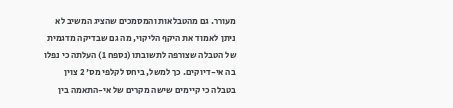מעורר. גם מהטבלאות והמסמכים שהציג המשיב לא ניתן לאמוד את היקף הליקוי, מה גם שבדיקה מדגמית של הטבלה שצורפה לתשובתו (נספח 1) העלתה כי נפלו בה אי-דיוקים. כך למשל, ביחס לקלפי מס' 2 צוין בטבלה כי קיימים שישה מקרים של אי-התאמה בין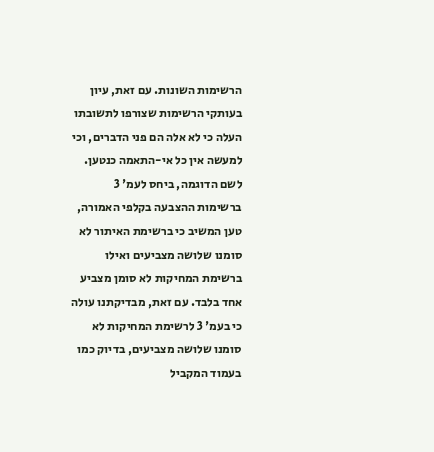הרשימות השונות. עם זאת, עיון בעותקי הרשימות שצורפו לתשובתו העלה כי לא אלה הם פני הדברים, וכי למעשה אין כל אי-התאמה כנטען. לשם הדוגמה, ביחס לעמ' 3 ברשימות ההצבעה בקלפי האמורה, טען המשיב כי ברשימת האיתור לא סומנו שלושה מצביעים ואילו ברשימת המחיקות לא סומן מצביע אחד בלבד. עם זאת, מבדיקתנו עולה כי בעמ' 3 לרשימת המחיקות לא סומנו שלושה מצביעים, בדיוק כמו בעמוד המקביל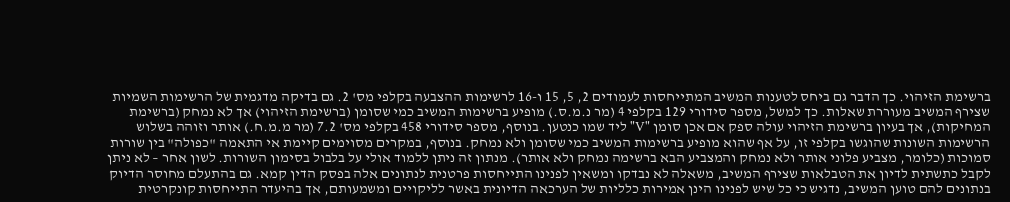ברשימת הזיהוי. כך הדבר גם ביחס לטענות המשיב המתייחסות לעמודים 2, 5, 15 ו-16 לרשימות ההצבעה בקלפי מס' 2. גם בדיקה מדגמית של הרשימות השמיות שצירף המשיב מעוררת שאלות. כך למשל, מספר סידורי 129 בקלפי 4 (מר נ.מ.ס.) מופיע ברשימות המשיב כמי שסומן (ברשימת הזיהוי) אך לא נמחק (ברשימת המחיקות), אך בעיון ברשימת הזיהוי עולה ספק אם אכן סומן "V" ליד שמו כנטען. בנוסף, מספר סידורי 458 בקלפי מס' 7.2 (מר מ.מ.ח.) אותר וזוהה בשלוש הרשימות השונות שהוגשו בקלפי זו, על אף שהוא מופיע ברשימות המשיב כמי שסומן ולא נמחק. בנוסף, במקרים מסוימים קיימת אי התאמה "כפולה" בין שורות סמוכות (כלומר, מצביע פלוני אותר ולא נמחק והמצביע הבא ברשימה נמחק ולא אותר). מנתון זה ניתן ללמוד אולי על בלבול בסימון השורות. לשון אחר – לא ניתן לקבל כתשתית לדיון את הטבלאות שצירף המשיב, משאלה לא נבדקו ומשאין לפנינו התייחסות פרטנית לנתונים אלה בפסק הדין קמא. גם בהתעלם מחוסר הדיוק בנתונים להם טוען המשיב, נדגיש כי כל שיש לפנינו הינן אמירות כלליות של הערכאה הדיונית באשר לליקויים ומשמעותם, אך בהיעדר התייחסות קונקרטית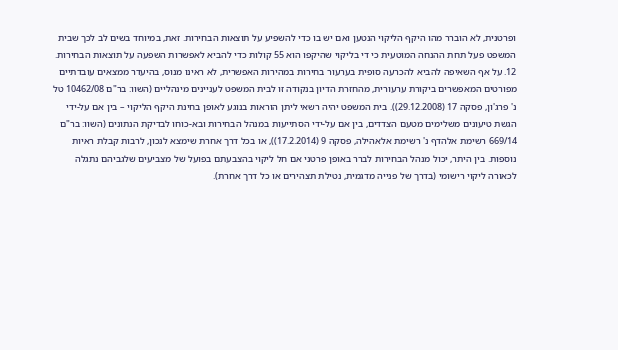ופרטנית, לא הוברר מהו היקף הליקוי הנטען ואם יש בו כדי להשפיע על תוצאות הבחירות. זאת, במיוחד בשים לב לכך שבית המשפט פעל תחת ההנחה המוטעית כי די בליקוי שהיקפו הוא 55 קולות כדי להביא לאפשרות השפעה על תוצאות הבחירות.
12. על אף השאיפה להביא להכרעה סופית בערעור בחירות במהירות האפשרית, לא ראינו מנוס, בהיעדר ממצאים עובדתיים מפורטים המאפשרים ביקורת ערעורית, מהחזרת הדיון בנקודה זו לבית המשפט לעניינים מינהליים (השוו: בר"ם 10462/08 טל נ' פרג'ון, פסקה 17 (29.12.2008)). בית המשפט יהיה רשאי ליתן הוראות בנוגע לאופן בחינת היקף הליקוי – בין אם על-ידי הגשת טיעונים משלימים מטעם הצדדים, בין אם על-ידי הסתייעות במנהל הבחירות ובא-כוחו לבדיקת הנתונים (השוו: בר"ם 669/14 רשימת אלהדף נ' רשימת אלאהילה, פסקה 9 (17.2.2014)), או בכל דרך אחרת שימצא לנכון, לרבות קבלת ראיות נוספות. בין היתר, יכול מנהל הבחירות לברר באופן פרטני אם חל ליקוי בהצבעתם בפועל של מצביעים שלגביהם נתגלה לכאורה ליקוי רישומי (בדרך של פנייה מדגמית, נטילת תצהירים או כל דרך אחרת).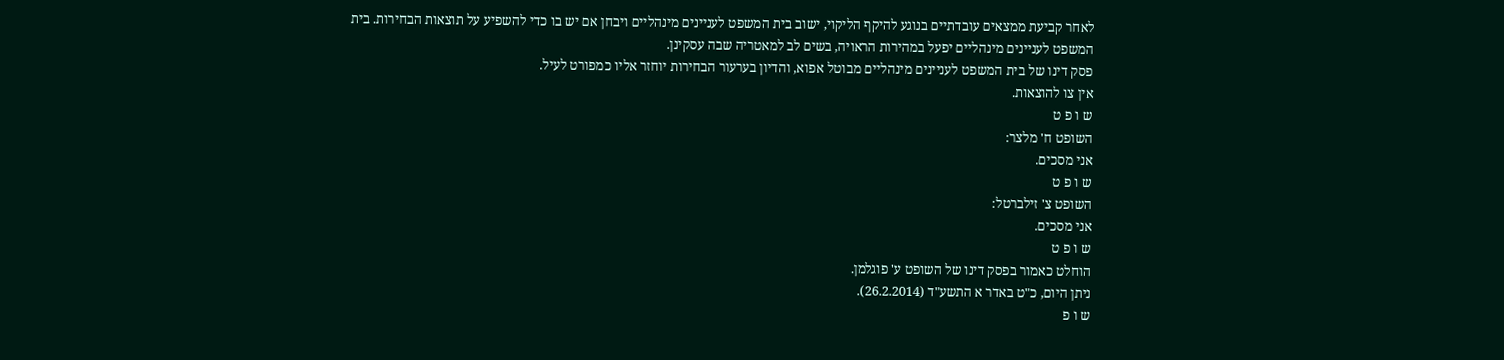לאחר קביעת ממצאים עובדתיים בנוגע להיקף הליקוי, ישוב בית המשפט לעניינים מינהליים ויבחן אם יש בו כדי להשפיע על תוצאות הבחירות. בית המשפט לעניינים מינהליים יפעל במהירות הראויה, בשים לב למאטריה שבה עסקינן.
פסק דינו של בית המשפט לעניינים מינהליים מבוטל אפוא, והדיון בערעור הבחירות יוחזר אליו כמפורט לעיל.
אין צו להוצאות.
ש ו פ ט
השופט ח' מלצר:
אני מסכים.
ש ו פ ט
השופט צ' זילברטל:
אני מסכים.
ש ו פ ט
הוחלט כאמור בפסק דינו של השופט ע' פוגלמן.
ניתן היום, כ"ט באדר א התשע"ד (26.2.2014).
ש ו פ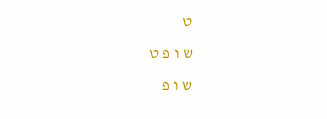ט
ש ו פ ט
ש ו פ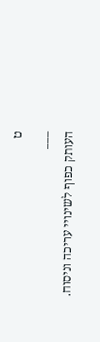ט
___
העותק כפוף לשינויי עריכה וניסוח.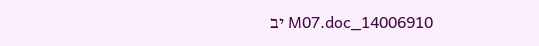14006910_M07.doc יב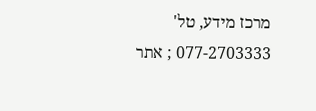מרכז מידע, טל' 077-2703333 ; אתר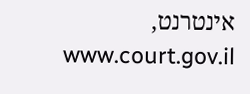אינטרנט, www.court.gov.il